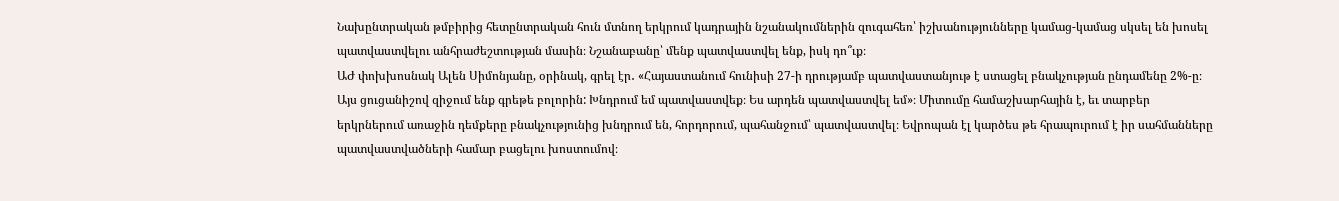Նախընտրական թմբիրից հետընտրական հուն մտնող երկրում կադրային նշանակումներին զուգահեռ՝ իշխանությունները կամաց-կամաց սկսել են խոսել պատվաստվելու անհրաժեշտության մասին։ Նշանաբանը՝ մենք պատվաստվել ենք, իսկ դո՞ւք։
ԱԺ փոխխոսնակ Ալեն Սիմոնյանը, օրինակ, գրել էր․ «Հայաստանում հունիսի 27-ի դրությամբ պատվաստանյութ է ստացել բնակչության ընդամենը 2%-ը։ Այս ցուցանիշով զիջում ենք գրեթե բոլորին: Խնդրում եմ պատվաստվեք։ Ես արդեն պատվաստվել եմ»։ Միտումը համաշխարհային է, եւ տարբեր երկրներում առաջին դեմքերը բնակչությունից խնդրում են, հորդորում, պահանջում՝ պատվաստվել։ Եվրոպան էլ կարծես թե հրապուրում է իր սահմանները պատվաստվածների համար բացելու խոստումով։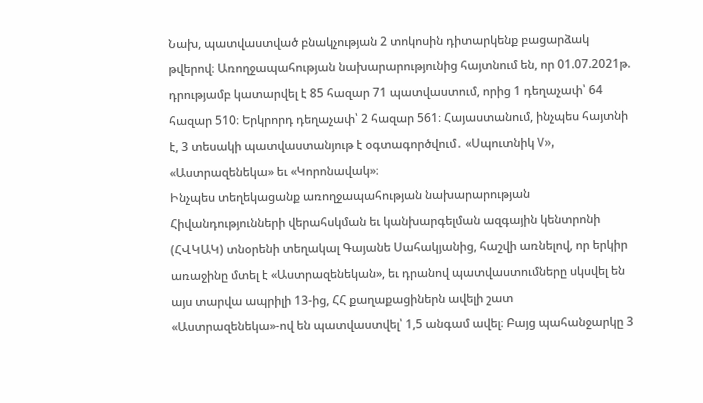Նախ, պատվաստված բնակչության 2 տոկոսին դիտարկենք բացարձակ թվերով։ Առողջապահության նախարարությունից հայտնում են, որ 01.07.2021թ. դրությամբ կատարվել է 85 հազար 71 պատվաստում, որից 1 դեղաչափ՝ 64 հազար 510։ Երկրորդ դեղաչափ՝ 2 հազար 561։ Հայաստանում, ինչպես հայտնի է, 3 տեսակի պատվաստանյութ է օգտագործվում․ «Սպուտնիկ V», «Աստրազենեկա» եւ «Կորոնավակ»։
Ինչպես տեղեկացանք առողջապահության նախարարության Հիվանդությունների վերահսկման եւ կանխարգելման ազգային կենտրոնի (ՀՎԿԱԿ) տնօրենի տեղակալ Գայանե Սահակյանից, հաշվի առնելով, որ երկիր առաջինը մտել է «Աստրազենեկան», եւ դրանով պատվաստումները սկսվել են այս տարվա ապրիլի 13-ից, ՀՀ քաղաքացիներն ավելի շատ «Աստրազենեկա»-ով են պատվաստվել՝ 1,5 անգամ ավել։ Բայց պահանջարկը 3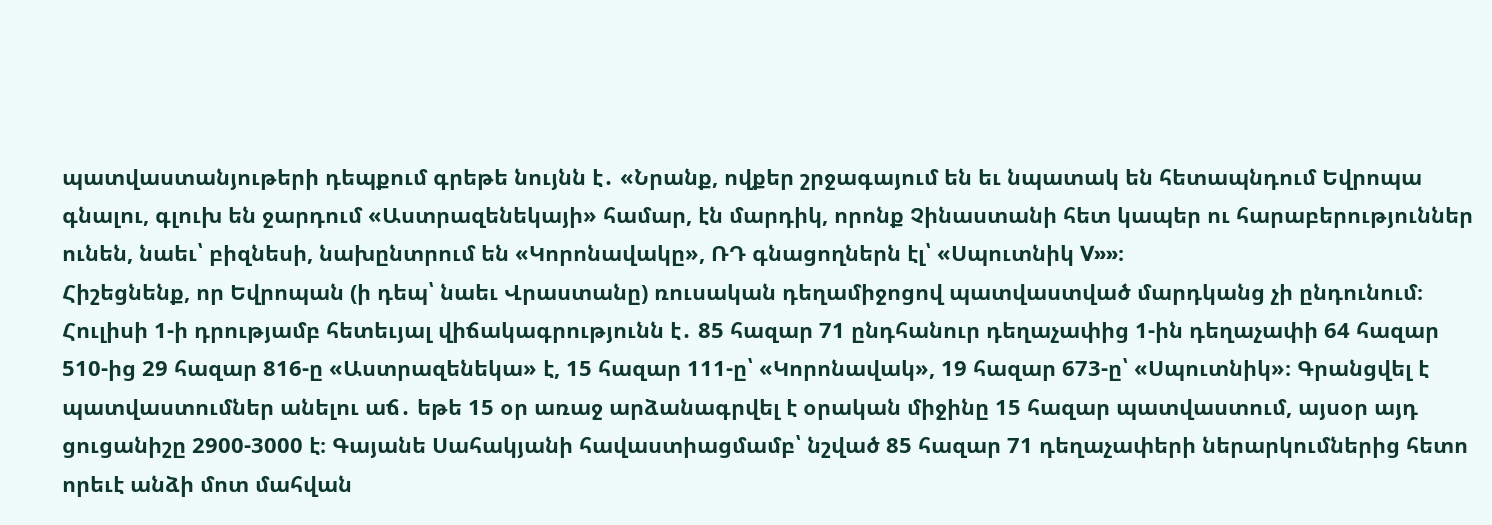պատվաստանյութերի դեպքում գրեթե նույնն է․ «Նրանք, ովքեր շրջագայում են եւ նպատակ են հետապնդում Եվրոպա գնալու, գլուխ են ջարդում «Աստրազենեկայի» համար, էն մարդիկ, որոնք Չինաստանի հետ կապեր ու հարաբերություններ ունեն, նաեւ՝ բիզնեսի, նախընտրում են «Կորոնավակը», ՌԴ գնացողներն էլ՝ «Սպուտնիկ V»»։
Հիշեցնենք, որ Եվրոպան (ի դեպ՝ նաեւ Վրաստանը) ռուսական դեղամիջոցով պատվաստված մարդկանց չի ընդունում։
Հուլիսի 1-ի դրությամբ հետեւյալ վիճակագրությունն է․ 85 հազար 71 ընդհանուր դեղաչափից 1-ին դեղաչափի 64 հազար 510-ից 29 հազար 816-ը «Աստրազենեկա» է, 15 հազար 111-ը՝ «Կորոնավակ», 19 հազար 673-ը՝ «Սպուտնիկ»։ Գրանցվել է պատվաստումներ անելու աճ․ եթե 15 օր առաջ արձանագրվել է օրական միջինը 15 հազար պատվաստում, այսօր այդ ցուցանիշը 2900-3000 է։ Գայանե Սահակյանի հավաստիացմամբ՝ նշված 85 հազար 71 դեղաչափերի ներարկումներից հետո որեւէ անձի մոտ մահվան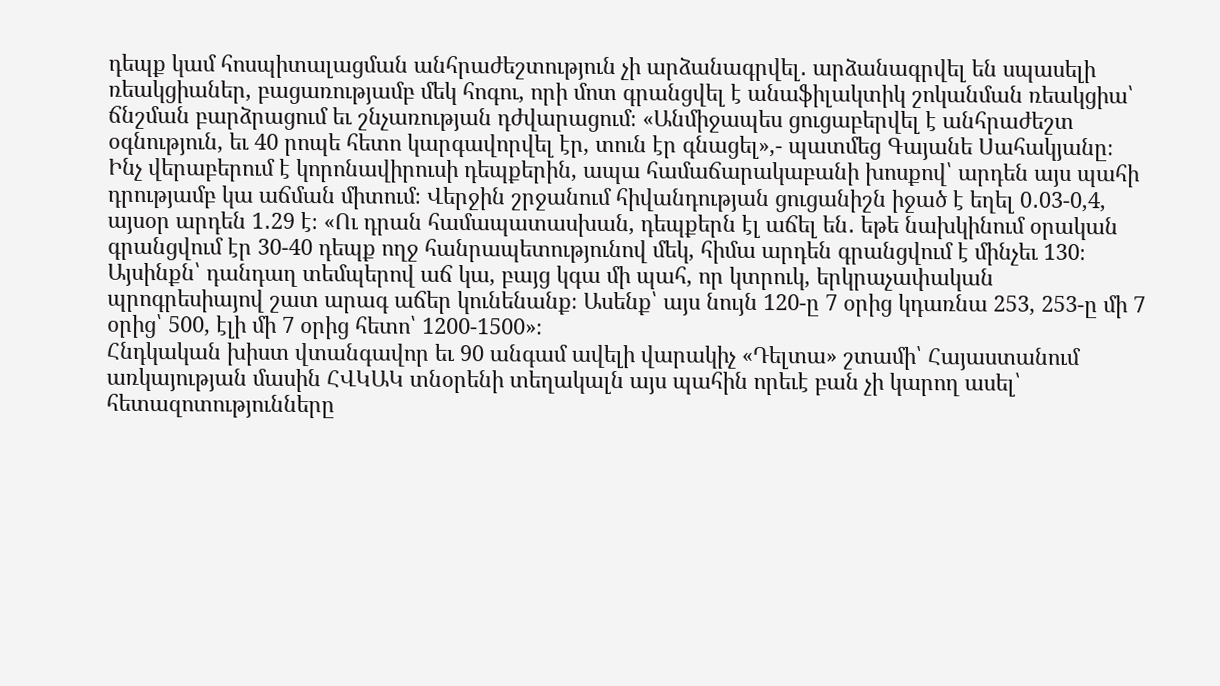դեպք կամ հոսպիտալացման անհրաժեշտություն չի արձանագրվել․ արձանագրվել են սպասելի ռեակցիաներ, բացառությամբ մեկ հոգու, որի մոտ գրանցվել է անաֆիլակտիկ շոկանման ռեակցիա՝ ճնշման բարձրացում եւ շնչառության դժվարացում։ «Անմիջապես ցուցաբերվել է անհրաժեշտ օգնություն, եւ 40 րոպե հետո կարգավորվել էր, տուն էր գնացել»,- պատմեց Գայանե Սահակյանը։
Ինչ վերաբերում է կորոնավիրուսի դեպքերին, ապա համաճարակաբանի խոսքով՝ արդեն այս պահի դրությամբ կա աճման միտում։ Վերջին շրջանում հիվանդության ցուցանիշն իջած է եղել 0․03-0,4, այսօր արդեն 1․29 է։ «Ու դրան համապատասխան, դեպքերն էլ աճել են․ եթե նախկինում օրական գրանցվում էր 30-40 դեպք ողջ հանրապետությունով մեկ, հիմա արդեն գրանցվում է մինչեւ 130։ Այսինքն՝ դանդաղ տեմպերով աճ կա, բայց կգա մի պահ, որ կտրուկ, երկրաչափական պրոգրեսիայով շատ արագ աճեր կունենանք։ Ասենք՝ այս նույն 120-ը 7 օրից կդառնա 253, 253-ը մի 7 օրից՝ 500, էլի մի 7 օրից հետո՝ 1200-1500»։
Հնդկական խիստ վտանգավոր եւ 90 անգամ ավելի վարակիչ «Դելտա» շտամի՝ Հայաստանում առկայության մասին ՀՎԿԱԿ տնօրենի տեղակալն այս պահին որեւէ բան չի կարող ասել՝ հետազոտությունները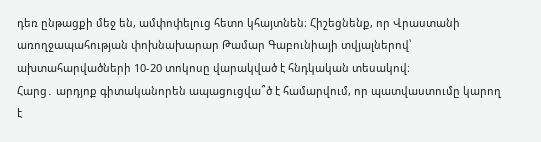դեռ ընթացքի մեջ են, ամփոփելուց հետո կհայտնեն։ Հիշեցնենք, որ Վրաստանի առողջապահության փոխնախարար Թամար Գաբունիայի տվյալներով՝ ախտահարվածների 10-20 տոկոսը վարակված է հնդկական տեսակով։
Հարց․ արդյոք գիտականորեն ապացուցվա՞ծ է համարվում, որ պատվաստումը կարող է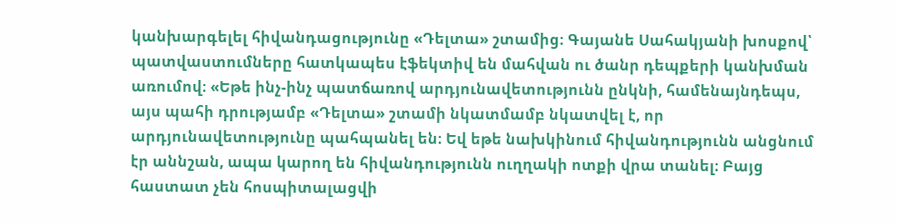կանխարգելել հիվանդացությունը «Դելտա» շտամից։ Գայանե Սահակյանի խոսքով՝ պատվաստումները հատկապես էֆեկտիվ են մահվան ու ծանր դեպքերի կանխման առումով։ «Եթե ինչ-ինչ պատճառով արդյունավետությունն ընկնի, համենայնդեպս, այս պահի դրությամբ «Դելտա» շտամի նկատմամբ նկատվել է, որ արդյունավետությունը պահպանել են։ Եվ եթե նախկինում հիվանդությունն անցնում էր աննշան, ապա կարող են հիվանդությունն ուղղակի ոտքի վրա տանել։ Բայց հաստատ չեն հոսպիտալացվի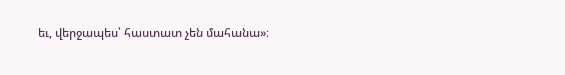եւ, վերջապես՝ հաստատ չեն մահանա»։